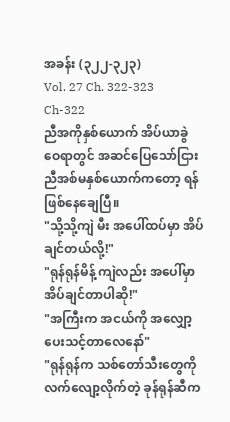အခန်း (၃၂၂-၃၂၃)
Vol. 27 Ch. 322-323
Ch-322
ညီအကိုနှစ်ယောက် အိပ်ယာခွဲဝေရာတွင် အဆင်ပြေသော်ငြား ညီအစ်မနှစ်ယောက်ကတော့ ရန်ဖြစ်နေချေပြီ။
"သို့သို့ကျဲ မီး အပေါ်ထပ်မှာ အိပ်ချင်တယ်လို့!"
"ရုန်ရုန်မိန့် ကျဲလည်း အပေါ်မှာအိပ်ချင်တာပါဆို!"
"အကြီးက အငယ်ကို အလျှော့ပေးသင့်တာလေနော်"
"ရုန်ရုန်က သစ်တော်သီးတွေကိုလက်လျော့လိုက်တဲ့ ခုန်ရုန်ဆီက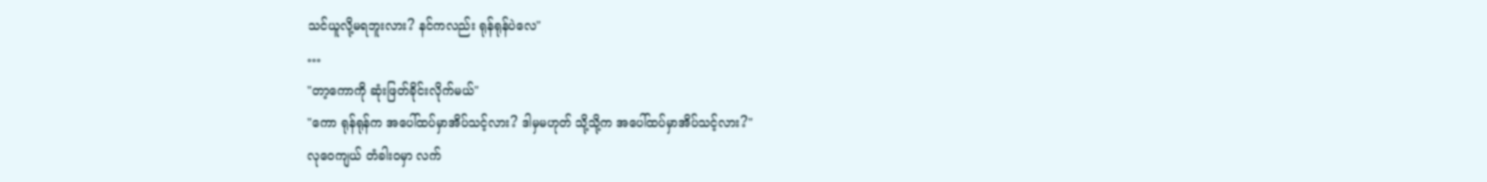သင်ယူလို့မရဘူးလား? နင်ကလည်း ရုန်ရုန်ပဲလေ"
…
"တာ့ကောကို ဆုံးဖြတ်ခိုင်းလိုက်မယ်"
"ကော ရုန်ရုန်က အပေါ်ထပ်မှာအိပ်သင့်လား? ဒါမှမဟုတ် သို့သို့က အပေါ်ထပ်မှာအိပ်သင့်လား?"
လုဝေကျယ် တံခါးဝမှာ လက်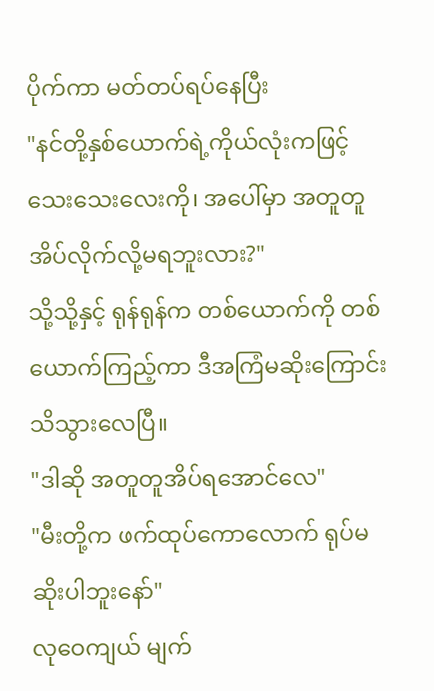ပိုက်ကာ မတ်တပ်ရပ်နေပြီး
"နင်တို့နှစ်ယောက်ရဲ့ကိုယ်လုံးကဖြင့် သေးသေးလေးကို၊ အပေါ်မှာ အတူတူအိပ်လိုက်လို့မရဘူးလား?"
သို့သို့နှင့် ရုန်ရုန်က တစ်ယောက်ကို တစ်ယောက်ကြည့်ကာ ဒီအကြံမဆိုးကြောင်း သိသွားလေပြီ။
"ဒါဆို အတူတူအိပ်ရအောင်လေ"
"မီးတို့က ဖက်ထုပ်ကောလောက် ရုပ်မဆိုးပါဘူးနော်"
လုဝေကျယ် မျက်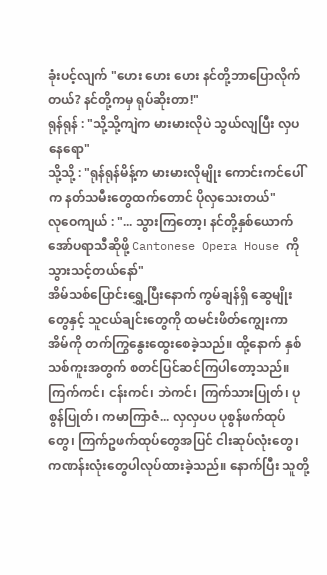ခုံးပင့်လျက် "ဟေး ဟေး ဟေး နင်တို့ဘာပြောလိုက်တယ်? နင်တို့ကမှ ရုပ်ဆိုးတာ!"
ရုန်ရုန် : "သို့သို့ကျဲက မားမားလိုပဲ သွယ်လျပြီး လှပနေရော"
သို့သို့ : "ရုန်ရုန်မိန့်က မားမားလိုမျိုး ကောင်းကင်ပေါ်က နတ်သမီးတွေထက်တောင် ပိုလှသေးတယ်"
လုဝေကျယ် : "... သွားကြတော့၊ နင်တို့နှစ်ယောက် အော်ပရာသီဆိုဖို့ Cantonese Opera House ကိုသွားသင့်တယ်နော်"
အိမ်သစ်ပြောင်းရွှေ့ပြီးနောက် ကွမ်ချန်ရှိ ဆွေမျိုးတွေနှင့် သူငယ်ချင်းတွေကို ထမင်းဖိတ်ကျွေးကာ အိမ်ကို တက်ကြွနွေးထွေးစေခဲ့သည်။ ထို့နောက် နှစ်သစ်ကူးအတွက် စတင်ပြင်ဆင်ကြပါတော့သည်။
ကြက်ကင်၊ ငန်းကင်၊ ဘဲကင်၊ ကြက်သားပြုတ်၊ ပုစွန်ပြုတ်၊ ကမာကြာဇံ... လှလှပပ ပုစွန်ဖက်ထုပ်တွေ၊ ကြက်ဥဖက်ထုပ်တွေအပြင် ငါးဆုပ်လုံးတွေ၊ ကဏန်းလုံးတွေပါလုပ်ထားခဲ့သည်။ နောက်ပြီး သူတို့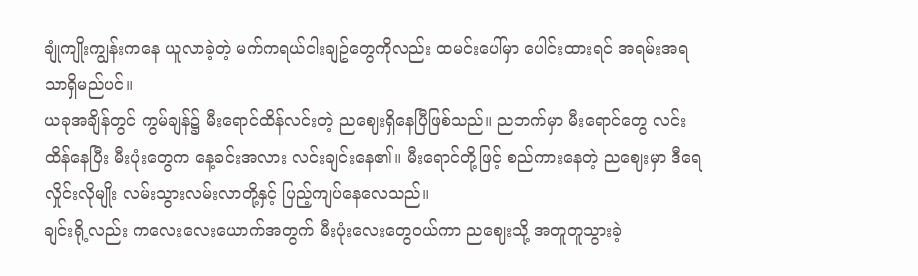ချုံကျိုးကျွန်းကနေ ယူလာခဲ့တဲ့ မက်ကရယ်ငါးချဥ်တွေကိုလည်း ထမင်းပေါ်မှာ ပေါင်းထားရင် အရမ်းအရသာရှိမည်ပင်။
ယခုအချိန်တွင် ကွမ်ချန်၌ မီးရောင်ထိန်လင်းတဲ့ ညဈေးရှိနေပြီဖြစ်သည်။ ညဘက်မှာ မီးရောင်တွေ လင်းထိန်နေပြီး မီးပုံးတွေက နေ့ခင်းအလား လင်းချင်းနေ၏။ မီးရောင်တို့ဖြင့် စည်ကားနေတဲ့ ညဈေးမှာ ဒီရေလှိုင်းလိုမျိုး လမ်းသွားလမ်းလာတို့နှင့် ပြည့်ကျပ်နေလေသည်။
ချင်းရို့လည်း ကလေးလေးယောက်အတွက် မီးပုံးလေးတွေဝယ်ကာ ညဈေးသို့ အတူတူသွားခဲ့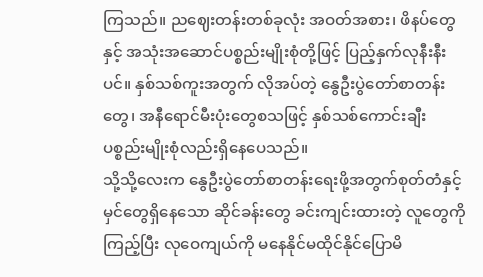ကြသည်။ ညဈေးတန်းတစ်ခုလုံး အဝတ်အစား၊ ဖိနပ်တွေနှင့် အသုံးအဆောင်ပစ္စည်းမျိုးစုံတို့ဖြင့် ပြည့်နှက်လုနီးနီးပင်။ နှစ်သစ်ကူးအတွက် လိုအပ်တဲ့ နွေဦးပွဲတော်စာတန်းတွေ၊ အနီရောင်မီးပုံးတွေစသဖြင့် နှစ်သစ်ကောင်းချီးပစ္စည်းမျိုးစုံလည်းရှိနေပေသည်။
သို့သို့လေးက နွေဦးပွဲတော်စာတန်းရေးဖို့အတွက်စုတ်တံနှင့် မှင်တွေရှိနေသော ဆိုင်ခန်းတွေ ခင်းကျင်းထားတဲ့ လူတွေကိုကြည့်ပြီး လုဝေကျယ်ကို မနေနိုင်မထိုင်နိုင်ပြောမိ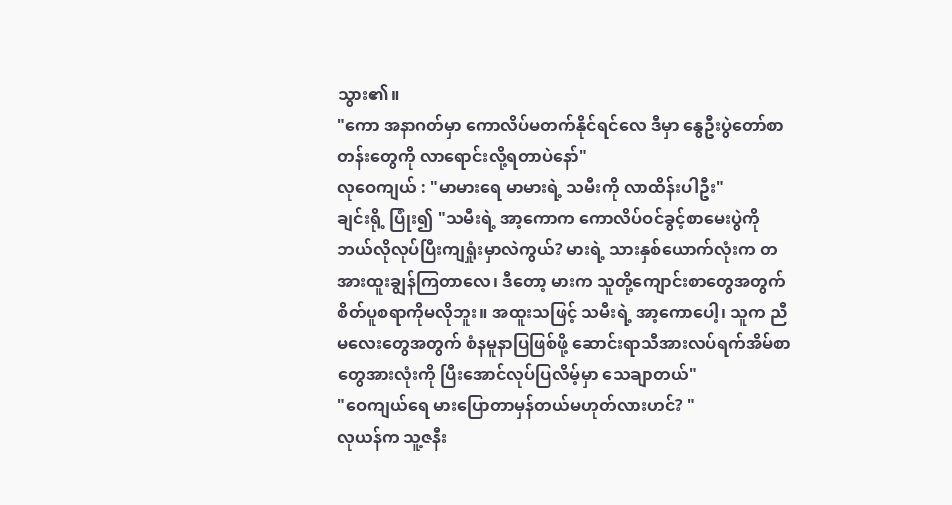သွား၏။
"ကော အနာဂတ်မှာ ကောလိပ်မတက်နိုင်ရင်လေ ဒီမှာ နွေဦးပွဲတော်စာတန်းတွေကို လာရောင်းလို့ရတာပဲနော်"
လုဝေကျယ် : "မာမားရေ မာမားရဲ့ သမီးကို လာထိန်းပါဦး"
ချင်းရို့ ပြုံး၍ "သမီးရဲ့ အာ့ကောက ကောလိပ်ဝင်ခွင့်စာမေးပွဲကို ဘယ်လိုလုပ်ပြီးကျရှုံးမှာလဲကွယ်? မားရဲ့ သားနှစ်ယောက်လုံးက တအားထူးချွန်ကြတာလေ၊ ဒီတော့ မားက သူတို့ကျောင်းစာတွေအတွက် စိတ်ပူစရာကိုမလိုဘူး။ အထူးသဖြင့် သမီးရဲ့ အာ့ကောပေါ့၊ သူက ညီမလေးတွေအတွက် စံနမူနာပြဖြစ်ဖို့ ဆောင်းရာသီအားလပ်ရက်အိမ်စာတွေအားလုံးကို ပြီးအောင်လုပ်ပြလိမ့်မှာ သေချာတယ်"
"ဝေကျယ်ရေ မားပြောတာမှန်တယ်မဟုတ်လားဟင်? "
လုယန်က သူ့ဇနီး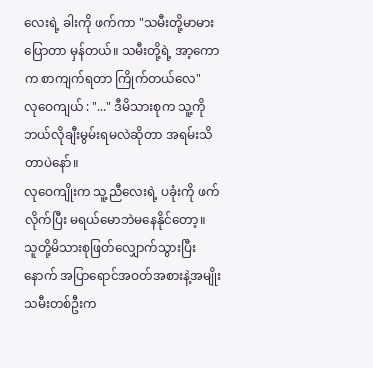လေးရဲ့ ခါးကို ဖက်ကာ "သမီးတို့မာမားပြောတာ မှန်တယ်။ သမီးတို့ရဲ့ အာ့ကောက စာကျက်ရတာ ကြိုက်တယ်လေ"
လုဝေကျယ် : "..." ဒီမိသားစုက သူ့ကို ဘယ်လိုချီးမွမ်းရမလဲဆိုတာ အရမ်းသိတာပဲနော်။
လုဝေကျိုးက သူ့ညီလေးရဲ့ ပခုံးကို ဖက်လိုက်ပြီး မရယ်မောဘဲမနေနိုင်တော့။
သူတို့မိသားစုဖြတ်လျှောက်သွားပြီးနောက် အပြာရောင်အဝတ်အစားနဲ့အမျိုးသမီးတစ်ဦးက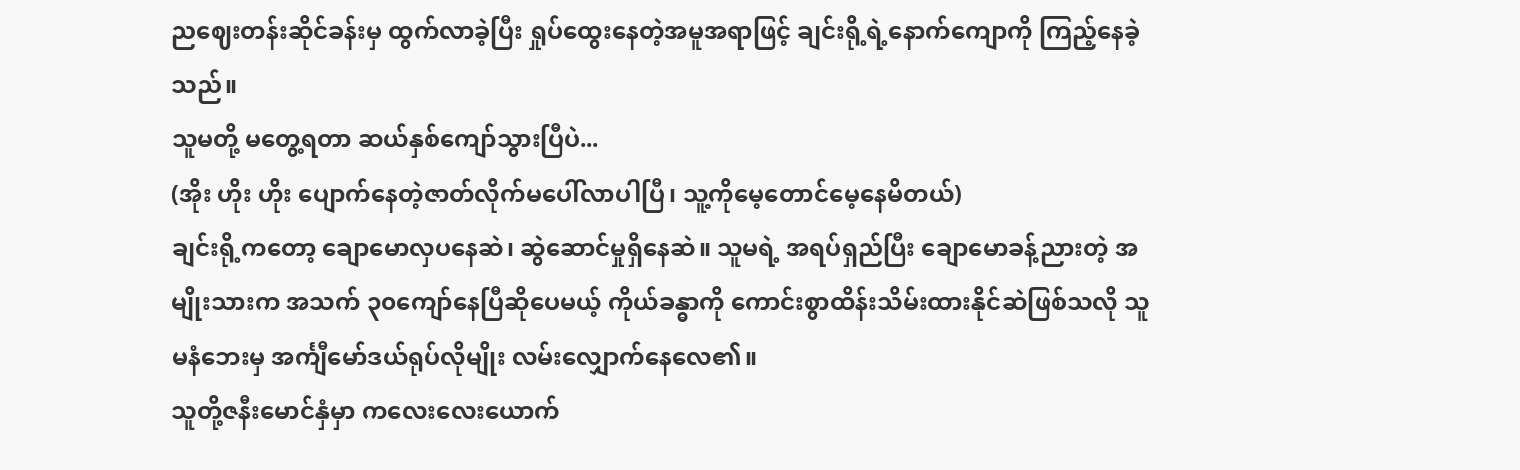ညဈေးတန်းဆိုင်ခန်းမှ ထွက်လာခဲ့ပြီး ရှုပ်ထွေးနေတဲ့အမူအရာဖြင့် ချင်းရို့ရဲ့နောက်ကျောကို ကြည့်နေခဲ့သည်။
သူမတို့ မတွေ့ရတာ ဆယ်နှစ်ကျော်သွားပြီပဲ...
(အိုး ဟိုး ဟိုး ပျောက်နေတဲ့ဇာတ်လိုက်မပေါ်လာပါပြီ၊ သူ့ကိုမေ့တောင်မေ့နေမိတယ်)
ချင်းရို့ကတော့ ချောမောလှပနေဆဲ၊ ဆွဲဆောင်မှုရှိနေဆဲ။ သူမရဲ့ အရပ်ရှည်ပြီး ချောမောခန့်ညားတဲ့ အမျိုးသားက အသက် ၃၀ကျော်နေပြီဆိုပေမယ့် ကိုယ်ခန္ဓာကို ကောင်းစွာထိန်းသိမ်းထားနိုင်ဆဲဖြစ်သလို သူမနံဘေးမှ အင်္ကျီမော်ဒယ်ရုပ်လိုမျိုး လမ်းလျှောက်နေလေ၏။
သူတို့ဇနီးမောင်နှံမှာ ကလေးလေးယောက်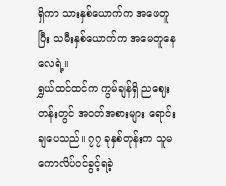ရှိကာ သားနှစ်ယောက်က အဖေတူပြီး သမီးနှစ်ယောက်က အမေတူနေလေရဲ့။
ရွှယ်ထင်ထင်က ကွမ်ချန်ရှိ ညဈေးတန်းတွင် အဝတ်အစားများ ရောင်းချပေသည်။ ၇၇ ခုနှစ်တုန်းက သူမ ကောလိပ်ဝင်ခွင့်ရခဲ့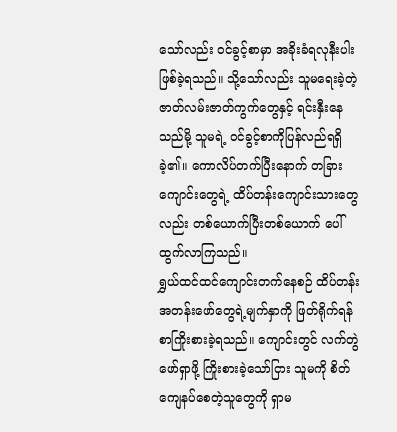သော်လည်း ဝင်ခွင့်စာမှာ အခိုးခံရလုနီးပါးဖြစ်ခဲ့ရသည်။ သို့သော်လည်း သူမရေးခဲ့တဲ့ ဇာတ်လမ်းဇာတ်ကွက်တွေနှင့် ရင်းနှီးနေသည်မို့ သူမရဲ့ ဝင်ခွင့်စာကိုပြန်လည်ရရှိခဲ့၏။ ကောလိပ်တက်ပြီးနောက် တခြားကျောင်းတွေရဲ့ ထိပ်တန်းကျောင်းသားတွေလည်း တစ်ယောက်ပြီးတစ်ယောက် ပေါ်ထွက်လာကြသည်။
ရွှယ်ထင်ထင်ကျောင်းတက်နေစဉ် ထိပ်တန်းအတန်းဖော်တွေရဲ့မျက်နှာကို ဖြတ်ရိုက်ရန် စာကြိုးစားခဲ့ရသည်။ ကျောင်းတွင် လက်တွဲဖော်ရှာဖို့ ကြိုးစားခဲ့သော်ငြား သူမကို စိတ်ကျေနပ်စေတဲ့သူတွေကို ရှာမ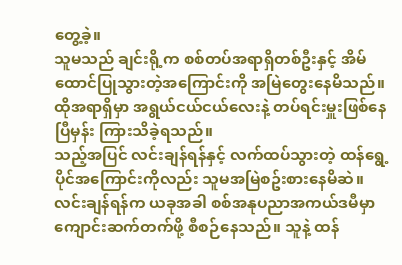တွေ့ခဲ့။
သူမသည် ချင်းရို့က စစ်တပ်အရာရှိတစ်ဦးနှင့် အိမ်ထောင်ပြုသွားတဲ့အကြောင်းကို အမြဲတွေးနေမိသည်။ ထိုအရာရှိမှာ အရွယ်ငယ်ငယ်လေးနဲ့ တပ်ရင်းမှူးဖြစ်နေပြီမှန်း ကြားသိခဲ့ရသည်။
သည့်အပြင် လင်းချန်ရန်နှင့် လက်ထပ်သွားတဲ့ ထန်ရွေ့ပိုင်အကြောင်းကိုလည်း သူမအမြဲစဥ်းစားနေမိဆဲ။ လင်းချန်ရန်က ယခုအခါ စစ်အနုပညာအကယ်ဒမီမှာ ကျောင်းဆက်တက်ဖို့ စီစဉ်နေသည်။ သူနဲ့ ထန်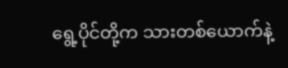ရွေ့ပိုင်တို့က သားတစ်ယောက်နဲ့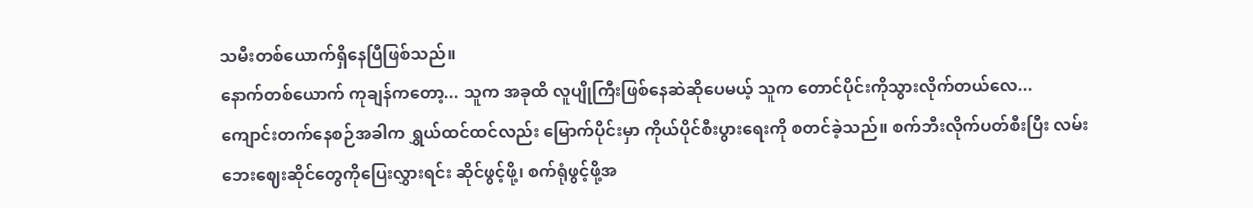သမီးတစ်ယောက်ရှိနေပြီဖြစ်သည်။
နောက်တစ်ယောက် ကုချန်ကတော့... သူက အခုထိ လူပျိုကြီးဖြစ်နေဆဲဆိုပေမယ့် သူက တောင်ပိုင်းကိုသွားလိုက်တယ်လေ...
ကျောင်းတက်နေစဉ်အခါက ရွှယ်ထင်ထင်လည်း မြောက်ပိုင်းမှာ ကိုယ်ပိုင်စီးပွားရေးကို စတင်ခဲ့သည်။ စက်ဘီးလိုက်ပတ်စီးပြီး လမ်းဘေးဈေးဆိုင်တွေကိုပြေးလွှားရင်း ဆိုင်ဖွင့်ဖို့၊ စက်ရုံဖွင့်ဖို့အ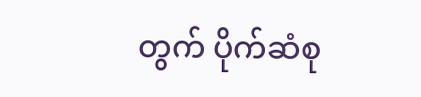တွက် ပိုက်ဆံစု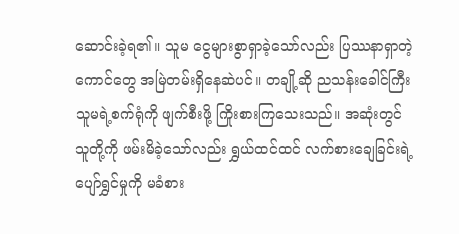ဆောင်းခဲ့ရ၏။ သူမ ငွေများစွာရှာခဲ့သော်လည်း ပြဿနာရှာတဲ့ကောင်တွေ အမြဲတမ်းရှိနေဆဲပင်။ တချို့ဆို ညသန်းခေါင်ကြီး သူမရဲ့စက်ရုံကို ဖျက်စီးဖို့ ကြိုးစားကြသေးသည်။ အဆုံးတွင် သူတို့ကို ဖမ်းမိခဲ့သော်လည်း ရွှယ်ထင်ထင် လက်စားချေခြင်းရဲ့ ပျော်ရွှင်မှုကို မခံစား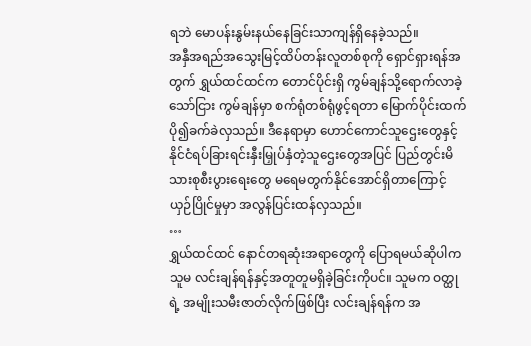ရဘဲ မောပန်းနွမ်းနယ်နေခြင်းသာကျန်ရှိနေခဲ့သည်။
အနှီအရည်အသွေးမြင့်ထိပ်တန်းလူတစ်စုကို ရှောင်ရှားရန်အတွက် ရွှယ်ထင်ထင်က တောင်ပိုင်းရှိ ကွမ်ချန်သို့ရောက်လာခဲ့သော်ငြား ကွမ်ချန်မှာ စက်ရုံတစ်ရုံဖွင့်ရတာ မြောက်ပိုင်းထက် ပို၍ခက်ခဲလှသည်။ ဒီနေရာမှာ ဟောင်ကောင်သူဌေးတွေနှင့် နိုင်ငံရပ်ခြားရင်းနှီးမြှုပ်နှံတဲ့သူဌေးတွေအပြင် ပြည်တွင်းမိသားစုစီးပွားရေးတွေ မရေမတွက်နိုင်အောင်ရှိတာကြောင့် ယှဉ်ပြိုင်မှုမှာ အလွန်ပြင်းထန်လှသည်။
…
ရွှယ်ထင်ထင် နောင်တရဆုံးအရာတွေကို ပြောရမယ်ဆိုပါက သူမ လင်းချန်ရန်နှင့်အတူတူမရှိခဲ့ခြင်းကိုပင်။ သူမက ဝတ္ထုရဲ့ အမျိုးသမီးဇာတ်လိုက်ဖြစ်ပြီး လင်းချန်ရန်က အ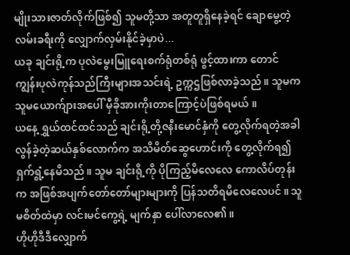မျိုးသားဇာတ်လိုက်ဖြစ်၍ သူမတို့သာ အတူတူရှိနေခဲ့ရင် ချောမွေ့တဲ့လမ်းခရီးကို လျှောက်လှမ်းနိုင်ခဲ့မှာပဲ...
ယခု ချင်းရို့က ပုလဲမွေးမြူရေးစက်ရုံတစ်ရုံ ဖွင့်ထားကာ တောင်ကျွန်းပုလဲကုန်သည်ကြီးများအသင်းရဲ့ ဥက္ကဌဖြစ်လာခဲ့သည်။ သူမက သူမယောက်ျားအပေါ် မှီခိုအားကိုးတာကြောင့်ပဲဖြစ်ရမယ်။
ယနေ့ ရွှယ်ထင်ထင်သည် ချင်းရို့တို့ဇနီးမောင်နှံကို တွေ့လိုက်ရတဲ့အခါ လွန်ခဲ့တဲ့ဆယ်နှစ်လောက်က အသိမိတ်ဆွေဟောင်းကို တွေ့လိုက်ရ၍ ရှက်ရွံ့နေမိသည်။ သူမ ချင်းရို့ကို ပိုကြည့်မိလေလေ ကောလိပ်တုန်းက အဖြစ်အပျက်တော်တော်များများကို ပြန်သတိရမိလေလေပင်။ သူမစိတ်ထဲမှာ လင်းမင်ကွေ့ရဲ့ မျက်နှာ ပေါ်လာလေ၏။
ဟိုဟိုဒီဒီလျှောက်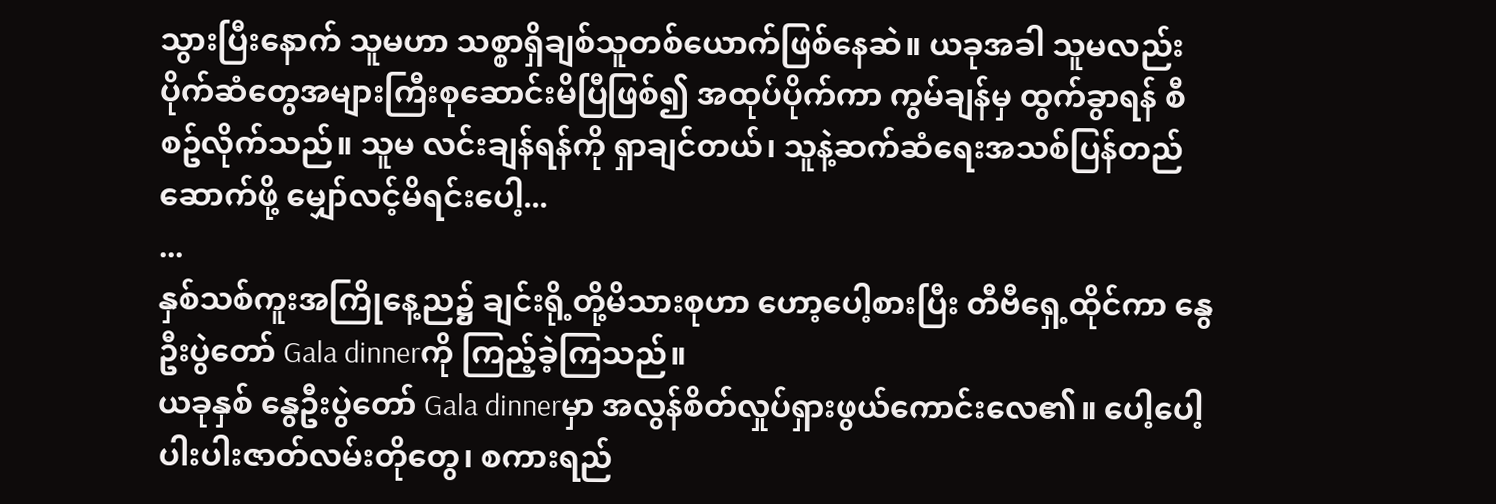သွားပြီးနောက် သူမဟာ သစ္စာရှိချစ်သူတစ်ယောက်ဖြစ်နေဆဲ။ ယခုအခါ သူမလည်း ပိုက်ဆံတွေအများကြီးစုဆောင်းမိပြီဖြစ်၍ အထုပ်ပိုက်ကာ ကွမ်ချန်မှ ထွက်ခွာရန် စီစဥ်လိုက်သည်။ သူမ လင်းချန်ရန်ကို ရှာချင်တယ်၊ သူနဲ့ဆက်ဆံရေးအသစ်ပြန်တည်ဆောက်ဖို့ မျှော်လင့်မိရင်းပေါ့...
...
နှစ်သစ်ကူးအကြိုနေ့ည၌ ချင်းရို့တို့မိသားစုဟာ ဟော့ပေါ့စားပြီး တီဗီရှေ့ထိုင်ကာ နွေဦးပွဲတော် Gala dinnerကို ကြည့်ခဲ့ကြသည်။
ယခုနှစ် နွေဦးပွဲတော် Gala dinnerမှာ အလွန်စိတ်လှုပ်ရှားဖွယ်ကောင်းလေ၏။ ပေါ့ပေါ့ပါးပါးဇာတ်လမ်းတိုတွေ၊ စကားရည်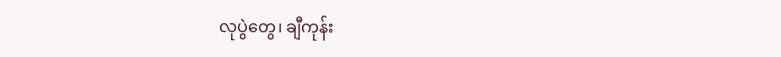လုပွဲတွေ၊ ချီကုန်း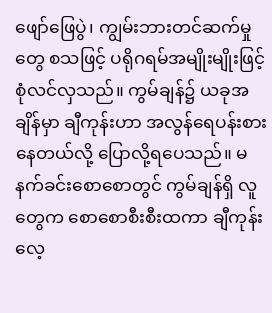ဖျော်ဖြေပွဲ၊ ကျွမ်းဘားတင်ဆက်မှုတွေ စသဖြင့် ပရိုဂရမ်အမျိုးမျိုးဖြင့် စုံလင်လှသည်။ ကွမ်ချန်၌ ယခုအချိန်မှာ ချီကုန်းဟာ အလွန်ရေပန်းစားနေတယ်လို့ ပြောလို့ရပေသည်။ မနက်ခင်းစောစောတွင် ကွမ်ချန်ရှိ လူတွေက စောစောစီးစီးထကာ ချီကုန်းလေ့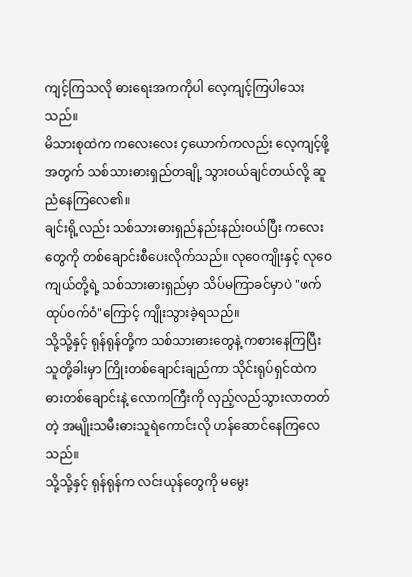ကျင့်ကြသလို ဓားရေးအကကိုပါ လေ့ကျင့်ကြပါသေးသည်။
မိသားစုထဲက ကလေးလေး ၄ယောက်ကလည်း လေ့ကျင့်ဖို့အတွက် သစ်သားဓားရှည်တချို့ သွားဝယ်ချင်တယ်လို့ ဆူညံနေကြလေ၏။
ချင်းရို့လည်း သစ်သားဓားရှည်နည်းနည်းဝယ်ပြီး ကလေးတွေကို တစ်ချောင်းစီပေးလိုက်သည်။ လုဝေကျိုးနှင့် လုဝေကျယ်တို့ရဲ့ သစ်သားဓားရှည်မှာ သိပ်မကြာခင်မှာပဲ "ဖက်ထုပ်ဝက်ဝံ"ကြောင့် ကျိုးသွားခဲ့ရသည်။
သို့သို့နှင့် ရုန်ရုန်တို့က သစ်သားဓားတွေနဲ့ ကစားနေကြပြီး သူတို့ခါးမှာ ကြိုးတစ်ချောင်းချည်ကာ သိုင်းရုပ်ရှင်ထဲက ဓားတစ်ချောင်းနဲ့ လောကကြီးကို လှည့်လည်သွားလာတတ်တဲ့ အမျိုးသမီးဓားသူရဲကောင်းလို ဟန်ဆောင်နေကြလေသည်။
သို့သို့နှင့် ရုန်ရုန်က လင်းယုန်တွေကို မမွေး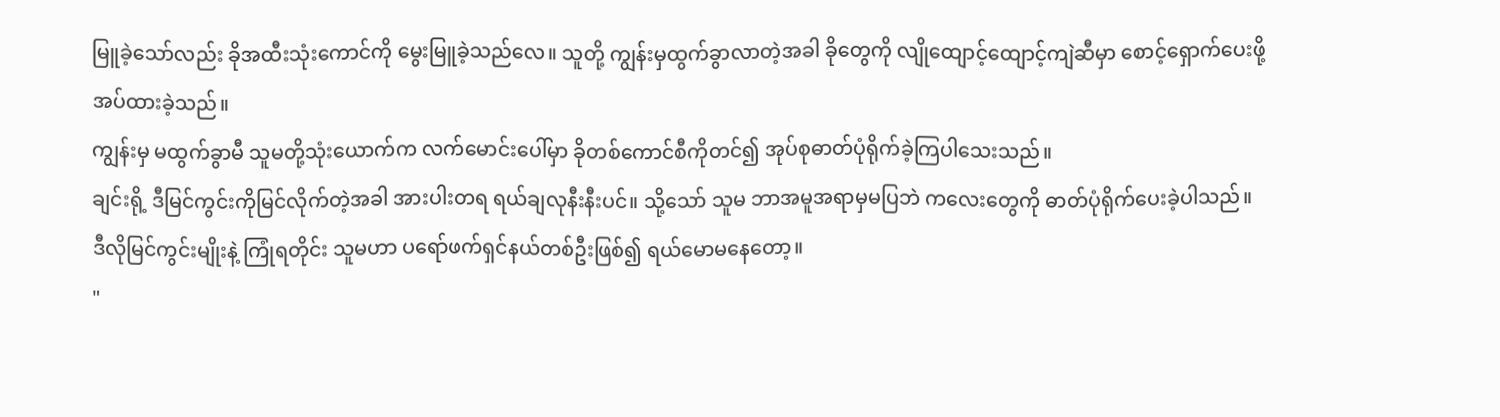မြူခဲ့သော်လည်း ခိုအထီးသုံးကောင်ကို မွေးမြူခဲ့သည်လေ။ သူတို့ ကျွန်းမှထွက်ခွာလာတဲ့အခါ ခိုတွေကို လျိုထျောင့်ထျောင့်ကျဲဆီမှာ စောင့်ရှောက်ပေးဖို့ အပ်ထားခဲ့သည်။
ကျွန်းမှ မထွက်ခွာမီ သူမတို့သုံးယောက်က လက်မောင်းပေါ်မှာ ခိုတစ်ကောင်စီကိုတင်၍ အုပ်စုဓာတ်ပုံရိုက်ခဲ့ကြပါသေးသည်။
ချင်းရို့ ဒီမြင်ကွင်းကိုမြင်လိုက်တဲ့အခါ အားပါးတရ ရယ်ချလုနီးနီးပင်။ သို့သော် သူမ ဘာအမူအရာမှမပြဘဲ ကလေးတွေကို ဓာတ်ပုံရိုက်ပေးခဲ့ပါသည်။
ဒီလိုမြင်ကွင်းမျိုးနဲ့ ကြုံရတိုင်း သူမဟာ ပရော်ဖက်ရှင်နယ်တစ်ဦးဖြစ်၍ ရယ်မောမနေတော့။
"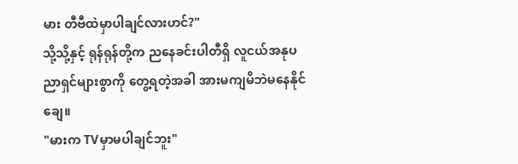မား တီဗီထဲမှာပါချင်လားဟင်?"
သို့သို့နှင့် ရုန်ရုန်တို့က ညနေခင်းပါတီရှိ လူငယ်အနုပညာရှင်များစွာကို တွေ့ရတဲ့အခါ အားမကျမိဘဲမနေနိုင်ချေ။
"မားက TVမှာမပါချင်ဘူး"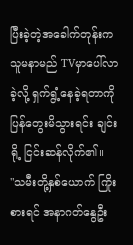ပြီးခဲ့တဲ့အခေါက်တုန်းက သူမနာမည် TVမှာပေါ်လာခဲ့လို့ ရှက်ရွံ့နေခဲ့ရတာကို ပြန်တွေးမိသွားရင်း ချင်းရို့ ငြင်းဆန်လိုက်၏။
"သမီးတို့နှစ်ယောက် ကြိုးစားရင် အနာဂတ်နွေဦး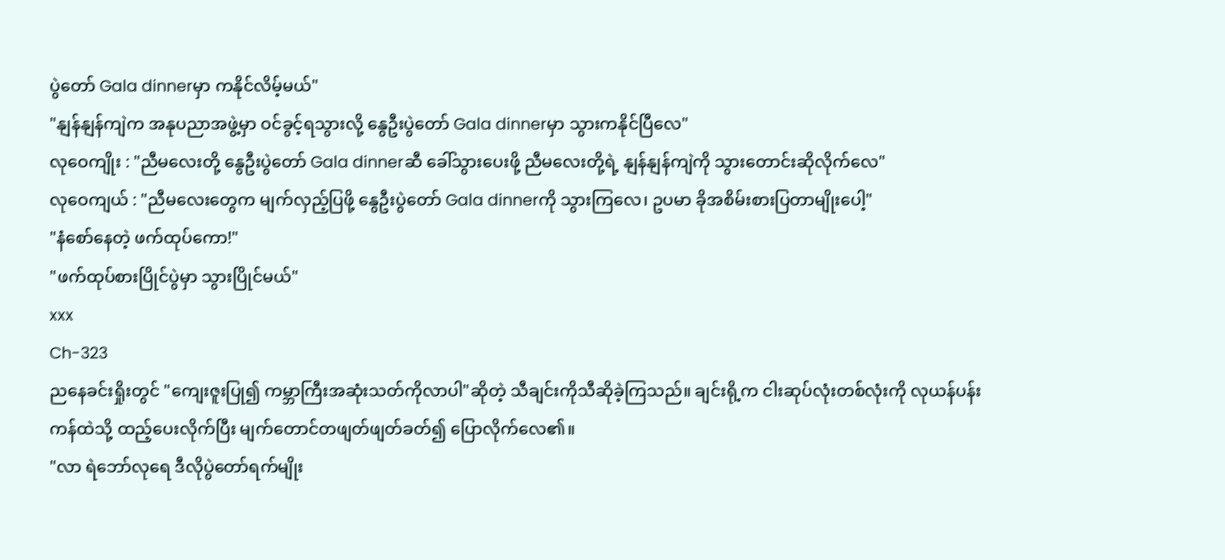ပွဲတော် Gala dinnerမှာ ကနိုင်လိမ့်မယ်"
"နျန်နျန်ကျဲက အနုပညာအဖွဲ့မှာ ဝင်ခွင့်ရသွားလို့ နွေဦးပွဲတော် Gala dinnerမှာ သွားကနိုင်ပြီလေ"
လုဝေကျိုး : "ညီမလေးတို့ နွေဦးပွဲတော် Gala dinnerဆီ ခေါ်သွားပေးဖို့ ညီမလေးတို့ရဲ့ နျန်နျန်ကျဲကို သွားတောင်းဆိုလိုက်လေ"
လုဝေကျယ် : "ညီမလေးတွေက မျက်လှည့်ပြဖို့ နွေဦးပွဲတော် Gala dinnerကို သွားကြလေ၊ ဥပမာ ခိုအစိမ်းစားပြတာမျိုးပေါ့"
"နံစော်နေတဲ့ ဖက်ထုပ်ကော!"
"ဖက်ထုပ်စားပြိုင်ပွဲမှာ သွားပြိုင်မယ်"
xxx
Ch-323
ညနေခင်းရှိုးတွင် "ကျေးဇူးပြု၍ ကမ္ဘာကြီးအဆုံးသတ်ကိုလာပါ"ဆိုတဲ့ သီချင်းကိုသီဆိုခဲ့ကြသည်။ ချင်းရို့က ငါးဆုပ်လုံးတစ်လုံးကို လုယန်ပန်းကန်ထဲသို့ ထည့်ပေးလိုက်ပြီး မျက်တောင်တဖျတ်ဖျတ်ခတ်၍ ပြောလိုက်လေ၏။
"လာ ရဲဘော်လုရေ ဒီလိုပွဲတော်ရက်မျိုး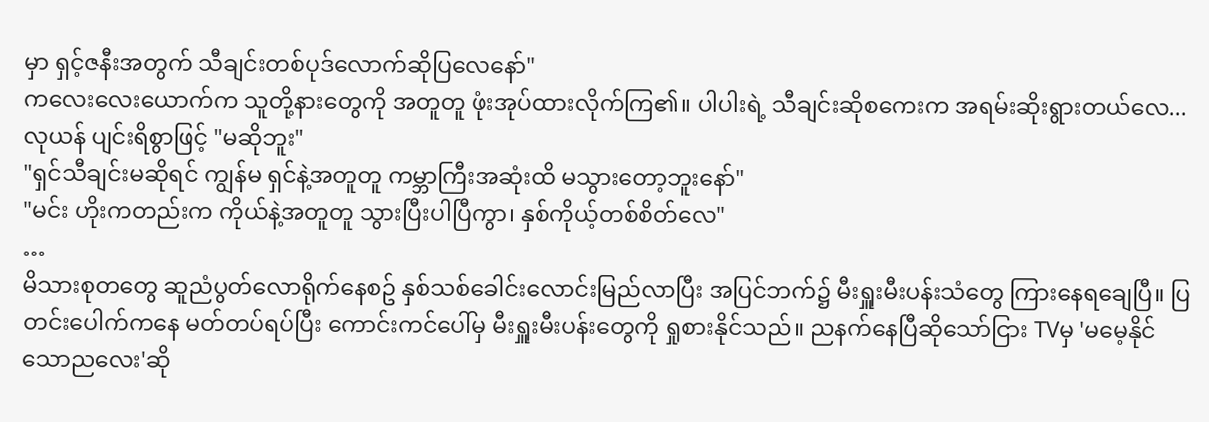မှာ ရှင့်ဇနီးအတွက် သီချင်းတစ်ပုဒ်လောက်ဆိုပြလေနော်"
ကလေးလေးယောက်က သူတို့နားတွေကို အတူတူ ဖုံးအုပ်ထားလိုက်ကြ၏။ ပါပါးရဲ့ သီချင်းဆိုစကေးက အရမ်းဆိုးရွားတယ်လေ...
လုယန် ပျင်းရိစွာဖြင့် "မဆိုဘူး"
"ရှင်သီချင်းမဆိုရင် ကျွန်မ ရှင်နဲ့အတူတူ ကမ္ဘာကြီးအဆုံးထိ မသွားတော့ဘူးနော်"
"မင်း ဟိုးကတည်းက ကိုယ်နဲ့အတူတူ သွားပြီးပါပြီကွာ၊ နှစ်ကိုယ့်တစ်စိတ်လေ"
…
မိသားစုတတွေ ဆူညံပွတ်လောရိုက်နေစဥ် နှစ်သစ်ခေါင်းလောင်းမြည်လာပြီး အပြင်ဘက်၌ မီးရှူးမီးပန်းသံတွေ ကြားနေရချေပြီ။ ပြတင်းပေါက်ကနေ မတ်တပ်ရပ်ပြီး ကောင်းကင်ပေါ်မှ မီးရှူးမီးပန်းတွေကို ရှုစားနိုင်သည်။ ညနက်နေပြီဆိုသော်ငြား TVမှ 'မမေ့နိုင်သောညလေး'ဆို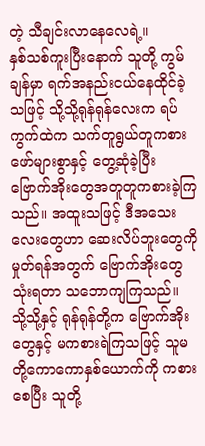တဲ့ သီချင်းလာနေလေရဲ့။
နှစ်သစ်ကူးပြီးနောက် သူတို့ ကွမ်ချန်မှာ ရက်အနည်းငယ်နေထိုင်ခဲ့သဖြင့် သို့သို့ရုန်ရုန်လေးက ရပ်ကွက်ထဲက သက်တူရွယ်တူကစားဖော်များစွာနှင့် တွေ့ဆုံခဲ့ပြီး ဗြောက်အိုးတွေအတူတူကစားခဲ့ကြသည်။ အထူးသဖြင့် ဒီအသေးလေးတွေဟာ ဆေးလိပ်ဘူးတွေကို မှုတ်ရန်အတွက် ဗြောက်အိုးတွေသုံးရတာ သဘောကျကြသည်။
သို့သို့နှင့် ရုန်ရုန်တို့က ဗြောက်အိုးတွေနှင့် မကစားရဲကြသဖြင့် သူမတို့ကောကောနှစ်ယောက်ကို ကစားစေပြီး သူတို့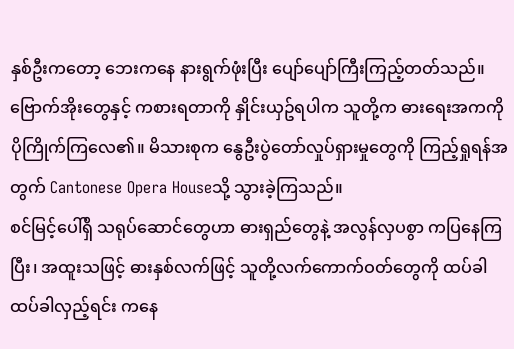နှစ်ဦးကတော့ ဘေးကနေ နားရွက်ဖုံးပြီး ပျော်ပျော်ကြီးကြည့်တတ်သည်။
ဗြောက်အိုးတွေနှင့် ကစားရတာကို နှိုင်းယှဥ်ရပါက သူတို့က ဓားရေးအကကို ပိုကြိုက်ကြလေ၏။ မိသားစုက နွေဦးပွဲတော်လှုပ်ရှားမှုတွေကို ကြည့်ရှုရန်အတွက် Cantonese Opera Houseသို့ သွားခဲ့ကြသည်။
စင်မြင့်ပေါ်ရှိ သရုပ်ဆောင်တွေဟာ ဓားရှည်တွေနဲ့ အလွန်လှပစွာ ကပြနေကြပြီး၊ အထူးသဖြင့် ဓားနှစ်လက်ဖြင့် သူတို့လက်ကောက်ဝတ်တွေကို ထပ်ခါထပ်ခါလှည့်ရင်း ကနေ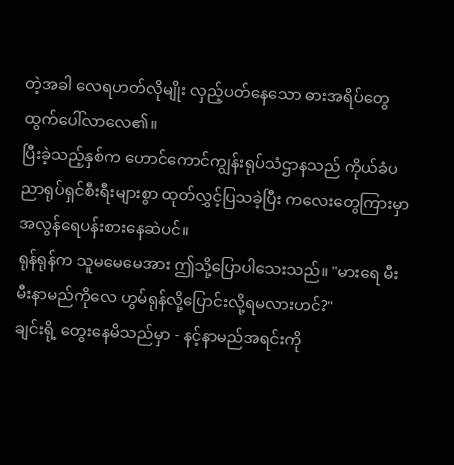တဲ့အခါ လေရဟတ်လိုမျိုး လှည့်ပတ်နေသော ဓားအရိပ်တွေ ထွက်ပေါ်လာလေ၏။
ပြီးခဲ့သည့်နှစ်က ဟောင်ကောင်ကျွန်းရုပ်သံဌာနသည် ကိုယ်ခံပညာရုပ်ရှင်စီးရီးများစွာ ထုတ်လွှင့်ပြသခဲ့ပြီး ကလေးတွေကြားမှာ အလွန်ရေပန်းစားနေဆဲပင်။
ရုန်ရုန်က သူမမေမေအား ဤသို့ပြောပါသေးသည်။ "မားရေ မီးမီးနာမည်ကိုလေ ဟွမ်ရုန်လို့ပြောင်းလို့ရမလားဟင်?"
ချင်းရို့ တွေးနေမိသည်မှာ - နင့်နာမည်အရင်းကို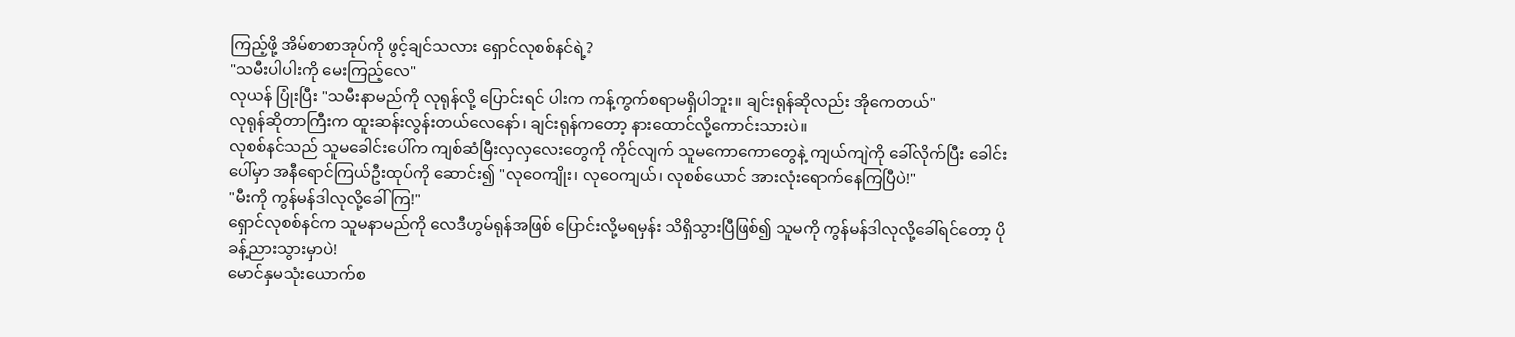ကြည့်ဖို့ အိမ်စာစာအုပ်ကို ဖွင့်ချင်သလား ရှောင်လုစစ်နင်ရဲ့?
"သမီးပါပါးကို မေးကြည့်လေ"
လုယန် ပြုံးပြီး "သမီးနာမည်ကို လုရုန်လို့ ပြောင်းရင် ပါးက ကန့်ကွက်စရာမရှိပါဘူး။ ချင်းရုန်ဆိုလည်း အိုကေတယ်"
လုရုန်ဆိုတာကြီးက ထူးဆန်းလွန်းတယ်လေနော်၊ ချင်းရုန်ကတော့ နားထောင်လို့ကောင်းသားပဲ။
လုစစ်နင်သည် သူမခေါင်းပေါ်က ကျစ်ဆံမြီးလှလှလေးတွေကို ကိုင်လျက် သူမကောကောတွေနဲ့ ကျယ်ကျဲကို ခေါ်လိုက်ပြီး ခေါင်းပေါ်မှာ အနီရောင်ကြယ်ဦးထုပ်ကို ဆောင်း၍ "လုဝေကျိုး၊ လုဝေကျယ်၊ လုစစ်ယောင် အားလုံးရောက်နေကြပြီပဲ!"
"မီးကို ကွန်မန်ဒါလုလို့ခေါ်ကြ!"
ရှောင်လုစစ်နင်က သူမနာမည်ကို လေဒီဟွမ်ရုန်အဖြစ် ပြောင်းလို့မရမှန်း သိရှိသွားပြီဖြစ်၍ သူမကို ကွန်မန်ဒါလုလို့ခေါ်ရင်တော့ ပိုခန့်ညားသွားမှာပဲ!
မောင်နှမသုံးယောက်စ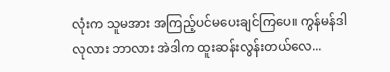လုံးက သူမအား အကြည့်ပင်မပေးချင်ကြပေ။ ကွန်မန်ဒါလုလား ဘာလား အဲဒါက ထူးဆန်းလွန်းတယ်လေ...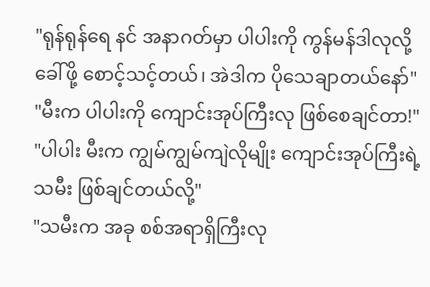"ရုန်ရုန်ရေ နင် အနာဂတ်မှာ ပါပါးကို ကွန်မန်ဒါလုလို့ခေါ်ဖို့ စောင့်သင့်တယ်၊ အဲဒါက ပိုသေချာတယ်နော်"
"မီးက ပါပါးကို ကျောင်းအုပ်ကြီးလု ဖြစ်စေချင်တာ!"
"ပါပါး မီးက ကျွမ်ကျွမ်ကျဲလိုမျိုး ကျောင်းအုပ်ကြီးရဲ့သမီး ဖြစ်ချင်တယ်လို့"
"သမီးက အခု စစ်အရာရှိကြီးလု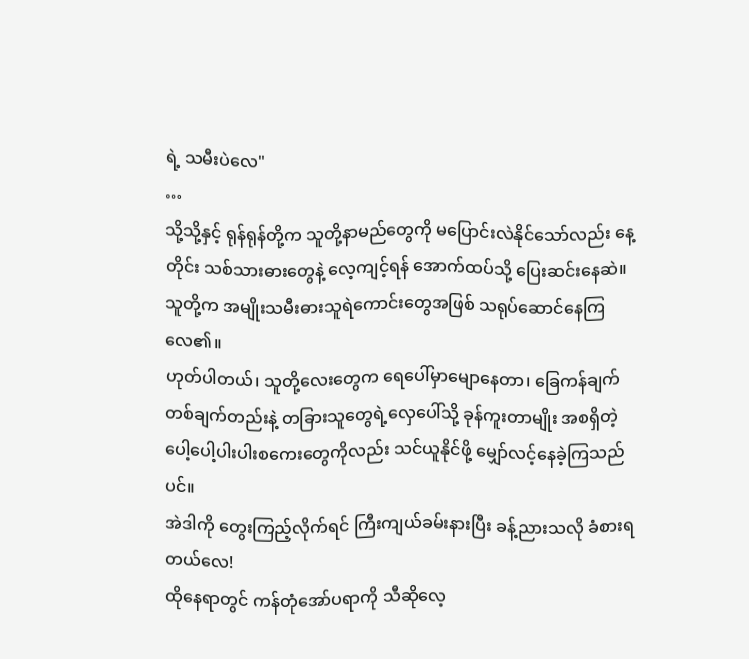ရဲ့ သမီးပဲလေ"
…
သို့သို့နှင့် ရုန်ရုန်တို့က သူတို့နာမည်တွေကို မပြောင်းလဲနိုင်သော်လည်း နေ့တိုင်း သစ်သားဓားတွေနဲ့ လေ့ကျင့်ရန် အောက်ထပ်သို့ ပြေးဆင်းနေဆဲ။ သူတို့က အမျိုးသမီးဓားသူရဲကောင်းတွေအဖြစ် သရုပ်ဆောင်နေကြလေ၏။
ဟုတ်ပါတယ်၊ သူတို့လေးတွေက ရေပေါ်မှာမျောနေတာ၊ ခြေကန်ချက်တစ်ချက်တည်းနဲ့ တခြားသူတွေရဲ့လှေပေါ်သို့ ခုန်ကူးတာမျိုး အစရှိတဲ့ ပေါ့ပေါ့ပါးပါးစကေးတွေကိုလည်း သင်ယူနိုင်ဖို့ မျှော်လင့်နေခဲ့ကြသည်ပင်။
အဲဒါကို တွေးကြည့်လိုက်ရင် ကြီးကျယ်ခမ်းနားပြီး ခန့်ညားသလို ခံစားရတယ်လေ!
ထိုနေရာတွင် ကန်တုံအော်ပရာကို သီဆိုလေ့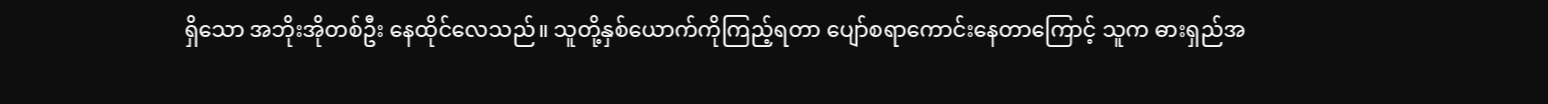ရှိသော အဘိုးအိုတစ်ဦး နေထိုင်လေသည်။ သူတို့နှစ်ယောက်ကိုကြည့်ရတာ ပျော်စရာကောင်းနေတာကြောင့် သူက ဓားရှည်အ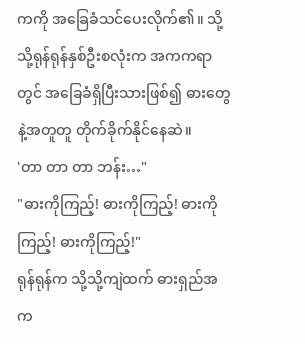ကကို အခြေခံသင်ပေးလိုက်၏။ သို့သို့ရုန်ရုန်နှစ်ဦးစလုံးက အကကရာတွင် အခြေခံရှိပြီးသားဖြစ်၍ ဓားတွေနဲ့အတူတူ တိုက်ခိုက်နိုင်နေဆဲ။
'တာ တာ တာ ဘန်း…"
"ဓားကိုကြည့်! ဓားကိုကြည့်! ဓားကိုကြည့်! ဓားကိုကြည့်!"
ရုန်ရုန်က သို့သို့ကျဲထက် ဓားရှည်အက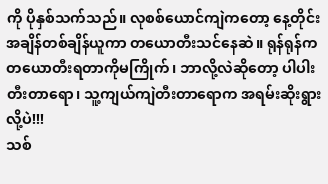ကို ပိုနှစ်သက်သည်။ လုစစ်ယောင်ကျဲကတော့ နေ့တိုင်း အချိန်တစ်ချိန်ယူကာ တယောတီးသင်နေဆဲ။ ရုန်ရုန်က တယောတီးရတာကိုမကြိုက်၊ ဘာလို့လဲဆိုတော့ ပါပါးတီးတာရော၊ သူ့ကျယ်ကျဲတီးတာရောက အရမ်းဆိုးရွားလို့ပဲ!!!
သစ်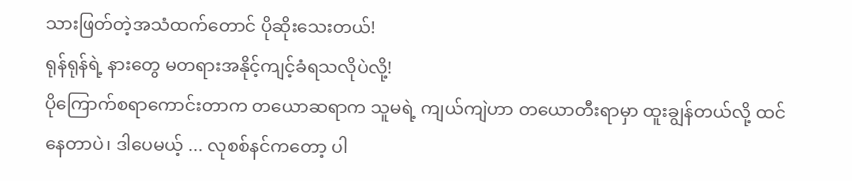သားဖြတ်တဲ့အသံထက်တောင် ပိုဆိုးသေးတယ်!
ရုန်ရုန်ရဲ့ နားတွေ မတရားအနိုင့်ကျင့်ခံရသလိုပဲလို့!
ပိုကြောက်စရာကောင်းတာက တယောဆရာက သူမရဲ့ ကျယ်ကျဲဟာ တယောတီးရာမှာ ထူးချွန်တယ်လို့ ထင်နေတာပဲ၊ ဒါပေမယ့် ... လုစစ်နင်ကတော့ ပါ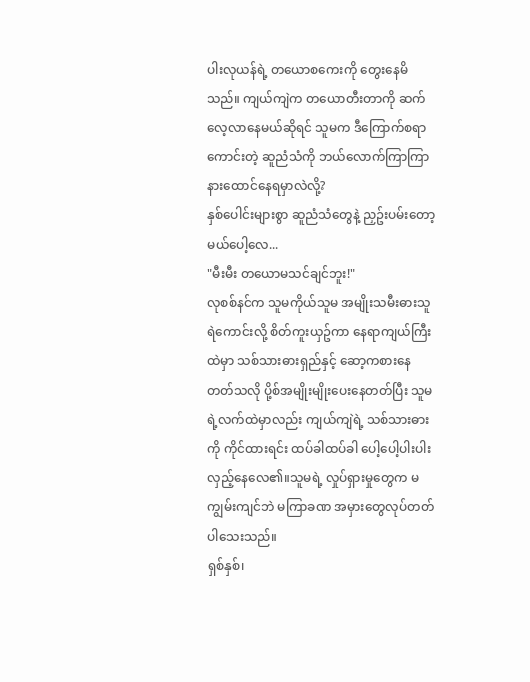ပါးလုယန်ရဲ့ တယောစကေးကို တွေးနေမိသည်။ ကျယ်ကျဲက တယောတီးတာကို ဆက်လေ့လာနေမယ်ဆိုရင် သူမက ဒီကြောက်စရာကောင်းတဲ့ ဆူညံသံကို ဘယ်လောက်ကြာကြာ နားထောင်နေရမှာလဲလို့?
နှစ်ပေါင်းများစွာ ဆူညံသံတွေနဲ့ ညှဥ်းပမ်းတော့မယ်ပေါ့လေ...
"မီးမီး တယောမသင်ချင်ဘူး!"
လုစစ်နင်က သူမကိုယ်သူမ အမျိုးသမီးဓားသူရဲကောင်းလို့ စိတ်ကူးယှဥ်ကာ နေရာကျယ်ကြီးထဲမှာ သစ်သားဓားရှည်နှင့် ဆော့ကစားနေတတ်သလို ပို့စ်အမျိုးမျိုးပေးနေတတ်ပြီး သူမရဲ့လက်ထဲမှာလည်း ကျယ်ကျဲရဲ့ သစ်သားဓားကို ကိုင်ထားရင်း ထပ်ခါထပ်ခါ ပေါ့ပေါ့ပါးပါးလှည့်နေလေ၏။သူမရဲ့ လှုပ်ရှားမှုတွေက မကျွမ်းကျင်ဘဲ မကြာခဏ အမှားတွေလုပ်တတ်ပါသေးသည်။
ရှစ်နှစ်၊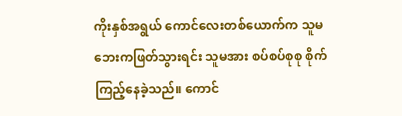ကိုးနှစ်အရွယ် ကောင်လေးတစ်ယောက်က သူမဘေးကဖြတ်သွားရင်း သူမအား စပ်စပ်စုစု စိုက်ကြည့်နေခဲ့သည်။ ကောင်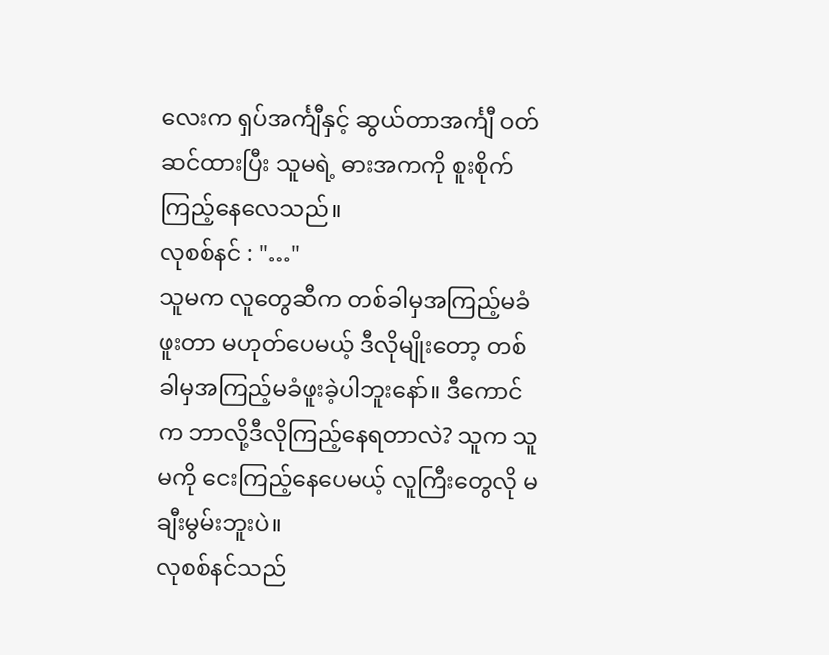လေးက ရှပ်အင်္ကျီနှင့် ဆွယ်တာအင်္ကျီ ဝတ်ဆင်ထားပြီး သူမရဲ့ ဓားအကကို စူးစိုက်ကြည့်နေလေသည်။
လုစစ်နင် : "…"
သူမက လူတွေဆီက တစ်ခါမှအကြည့်မခံဖူးတာ မဟုတ်ပေမယ့် ဒီလိုမျိုးတော့ တစ်ခါမှအကြည့်မခံဖူးခဲ့ပါဘူးနော်။ ဒီကောင်က ဘာလို့ဒီလိုကြည့်နေရတာလဲ? သူက သူမကို ငေးကြည့်နေပေမယ့် လူကြီးတွေလို မချီးမွမ်းဘူးပဲ။
လုစစ်နင်သည်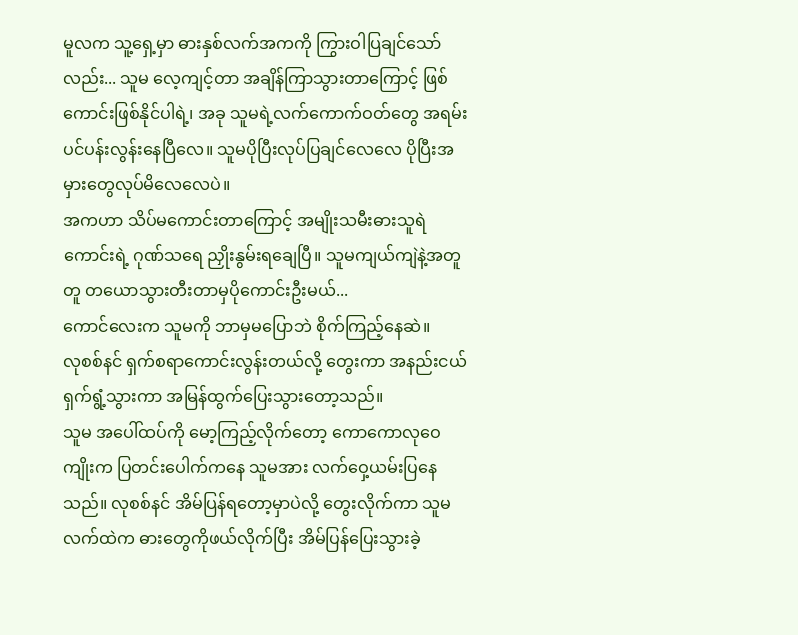မူလက သူ့ရှေ့မှာ ဓားနှစ်လက်အကကို ကြွားဝါပြချင်သော်လည်း... သူမ လေ့ကျင့်တာ အချိန်ကြာသွားတာကြောင့် ဖြစ်ကောင်းဖြစ်နိုင်ပါရဲ့၊ အခု သူမရဲ့လက်ကောက်ဝတ်တွေ အရမ်းပင်ပန်းလွန်းနေပြီလေ။ သူမပိုပြီးလုပ်ပြချင်လေလေ ပိုပြီးအမှားတွေလုပ်မိလေလေပဲ။
အကဟာ သိပ်မကောင်းတာကြောင့် အမျိုးသမီးဓားသူရဲကောင်းရဲ့ ဂုဏ်သရေ ညှိုးနွမ်းရချေပြီ။ သူမကျယ်ကျဲနဲ့အတူတူ တယောသွားတီးတာမှပိုကောင်းဦးမယ်...
ကောင်လေးက သူမကို ဘာမှမပြောဘဲ စိုက်ကြည့်နေဆဲ။
လုစစ်နင် ရှက်စရာကောင်းလွန်းတယ်လို့ တွေးကာ အနည်းငယ်ရှက်ရွံ့သွားကာ အမြန်ထွက်ပြေးသွားတော့သည်။
သူမ အပေါ်ထပ်ကို မော့ကြည့်လိုက်တော့ ကောကောလုဝေကျိုးက ပြတင်းပေါက်ကနေ သူမအား လက်ဝှေ့ယမ်းပြနေသည်။ လုစစ်နင် အိမ်ပြန်ရတော့မှာပဲလို့ တွေးလိုက်ကာ သူမလက်ထဲက ဓားတွေကိုဖယ်လိုက်ပြီး အိမ်ပြန်ပြေးသွားခဲ့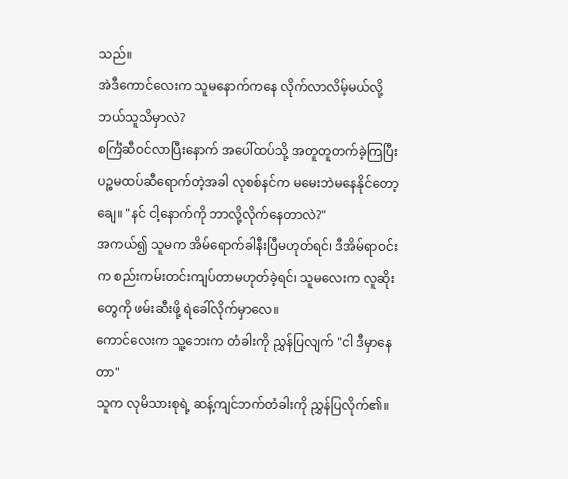သည်။
အဲဒီကောင်လေးက သူမနောက်ကနေ လိုက်လာလိမ့်မယ်လို့ ဘယ်သူသိမှာလဲ?
စင်္ကြံဆီဝင်လာပြီးနောက် အပေါ်ထပ်သို့ အတူတူတက်ခဲ့ကြပြီး ပဉ္စမထပ်ဆီရောက်တဲ့အခါ လုစစ်နင်က မမေးဘဲမနေနိုင်တော့ချေ။ "နင် ငါ့နောက်ကို ဘာလို့လိုက်နေတာလဲ?"
အကယ်၍ သူမက အိမ်ရောက်ခါနီးပြီမဟုတ်ရင်၊ ဒီအိမ်ရာဝင်းက စည်းကမ်းတင်းကျပ်တာမဟုတ်ခဲ့ရင်၊ သူမလေးက လူဆိုးတွေကို ဖမ်းဆီးဖို့ ရဲခေါ်လိုက်မှာလေ။
ကောင်လေးက သူ့ဘေးက တံခါးကို ညွှန်ပြလျက် "ငါ ဒီမှာနေတာ"
သူက လုမိသားစုရဲ့ ဆန့်ကျင်ဘက်တံခါးကို ညွှန်ပြလိုက်၏။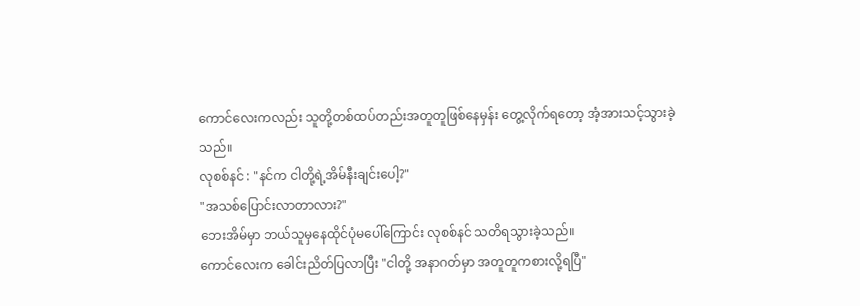ကောင်လေးကလည်း သူတို့တစ်ထပ်တည်းအတူတူဖြစ်နေမှန်း တွေ့လိုက်ရတော့ အံ့အားသင့်သွားခဲ့သည်။
လုစစ်နင် : "နင်က ငါတို့ရဲ့အိမ်နီးချင်းပေါ့?"
"အသစ်ပြောင်းလာတာလား?"
ဘေးအိမ်မှာ ဘယ်သူမှနေထိုင်ပုံမပေါ်ကြောင်း လုစစ်နင် သတိရသွားခဲ့သည်။
ကောင်လေးက ခေါင်းညိတ်ပြလာပြီး "ငါတို့ အနာဂတ်မှာ အတူတူကစားလို့ရပြီ"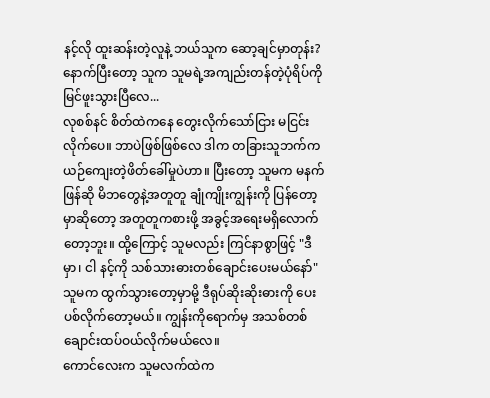နင့်လို ထူးဆန်းတဲ့လူနဲ့ ဘယ်သူက ဆော့ချင်မှာတုန်း? နောက်ပြီးတော့ သူက သူမရဲ့အကျည်းတန်တဲ့ပုံရိပ်ကို မြင်ဖူးသွားပြီလေ...
လုစစ်နင် စိတ်ထဲကနေ တွေးလိုက်သော်ငြား မငြင်းလိုက်ပေ။ ဘာပဲဖြစ်ဖြစ်လေ ဒါက တခြားသူဘက်က ယဉ်ကျေးတဲ့ဖိတ်ခေါ်မှုပဲဟာ။ ပြီးတော့ သူမက မနက်ဖြန်ဆို မိဘတွေနဲ့အတူတူ ချုံကျိုးကျွန်းကို ပြန်တော့မှာဆိုတော့ အတူတူကစားဖို့ အခွင့်အရေးမရှိလောက်တော့ဘူး။ ထို့ကြောင့် သူမလည်း ကြင်နာစွာဖြင့် "ဒီမှာ၊ ငါ နင့်ကို သစ်သားဓားတစ်ချောင်းပေးမယ်နော်"
သူမက ထွက်သွားတော့မှာမို့ ဒီရုပ်ဆိုးဆိုးဓားကို ပေးပစ်လိုက်တော့မယ်။ ကျွန်းကိုရောက်မှ အသစ်တစ်ချောင်းထပ်ဝယ်လိုက်မယ်လေ။
ကောင်လေးက သူမလက်ထဲက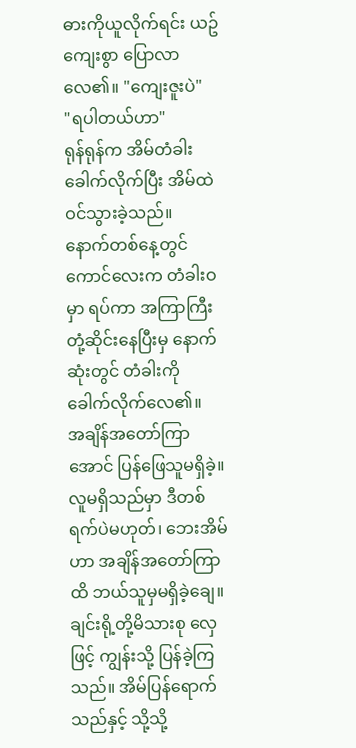ဓားကိုယူလိုက်ရင်း ယဥ်ကျေးစွာ ပြောလာလေ၏။ "ကျေးဇူးပဲ"
"ရပါတယ်ဟာ"
ရုန်ရုန်က အိမ်တံခါးခေါက်လိုက်ပြီး အိမ်ထဲဝင်သွားခဲ့သည်။
နောက်တစ်နေ့တွင် ကောင်လေးက တံခါးဝမှာ ရပ်ကာ အကြာကြီးတုံ့ဆိုင်းနေပြီးမှ နောက်ဆုံးတွင် တံခါးကို ခေါက်လိုက်လေ၏။
အချိန်အတော်ကြာအောင် ပြန်ဖြေသူမရှိခဲ့။
လူမရှိသည်မှာ ဒီတစ်ရက်ပဲမဟုတ်၊ ဘေးအိမ်ဟာ အချိန်အတော်ကြာထိ ဘယ်သူမှမရှိခဲ့ချေ။
ချင်းရို့တို့မိသားစု လှေဖြင့် ကျွန်းသို့ ပြန်ခဲ့ကြသည်။ အိမ်ပြန်ရောက်သည်နှင့် သို့သို့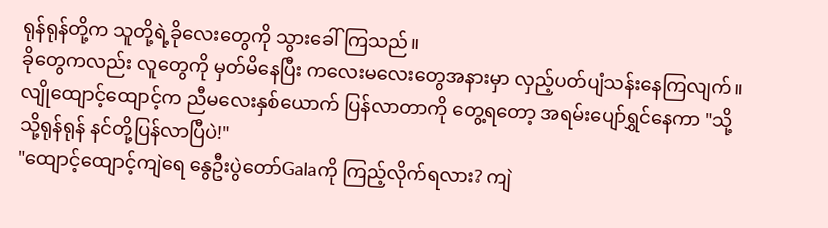ရုန်ရုန်တို့က သူတို့ရဲ့ခိုလေးတွေကို သွားခေါ်ကြသည်။
ခိုတွေကလည်း လူတွေကို မှတ်မိနေပြီး ကလေးမလေးတွေအနားမှာ လှည့်ပတ်ပျံသန်းနေကြလျက်။
လျိုထျောင့်ထျောင့်က ညီမလေးနှစ်ယောက် ပြန်လာတာကို တွေ့ရတော့ အရမ်းပျော်ရွှင်နေကာ "သို့သို့ရုန်ရုန် နင်တို့ပြန်လာပြီပဲ!"
"ထျောင့်ထျောင့်ကျဲရေ နွေဦးပွဲတော်Galaကို ကြည့်လိုက်ရလား? ကျဲ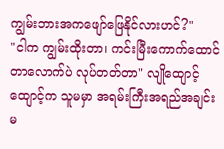ကျွမ်းဘားအကဖျော်ဖြေနိုင်လားဟင်?"
"ငါက ကျွမ်းထိုးတာ၊ ကင်းမြီးကောက်ထောင်တာလောက်ပဲ လုပ်တတ်တာ" လျိုထျောင့်ထျောင့်က သူမမှာ အရမ်းကြီးအရည်အချင်းမ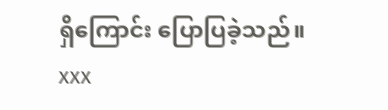ရှိကြောင်း ပြောပြခဲ့သည်။
xxx